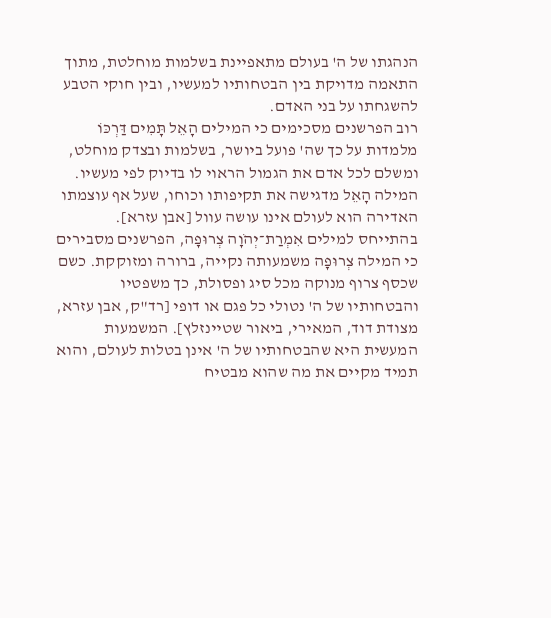הנהגתו של ה' בעולם מתאפיינת בשלמות מוחלטת, מתוך התאמה מדויקת בין הבטחותיו למעשיו, ובין חוקי הטבע להשגחתו על בני האדם.
רוב הפרשנים מסכימים כי המילים הָאֵל תָּמִים דַּרְכּוֹ מלמדות על כך שה' פועל ביושר, בשלמות ובצדק מוחלט, ומשלם לכל אדם את הגמול הראוי לו בדיוק לפי מעשיו. המילה הָאֵל מדגישה את תקיפותו וכוחו, שעל אף עוצמתו האדירה הוא לעולם אינו עושה עוול [אבן עזרא].
בהתייחס למילים אִמְרַת־יְהֹוָה צְרוּפָה, הפרשנים מסבירים כי המילה צְרוּפָה משמעותה נקייה, ברורה ומזוקקת. כשם שכסף צרוף מנוקה מכל סיג ופסולת, כך משפטיו והבטחותיו של ה' נטולי כל פגם או דופי [רד"ק, אבן עזרא, מצודת דוד, המאירי, ביאור שטיינזלץ]. המשמעות המעשית היא שהבטחותיו של ה' אינן בטלות לעולם, והוא תמיד מקיים את מה שהוא מבטיח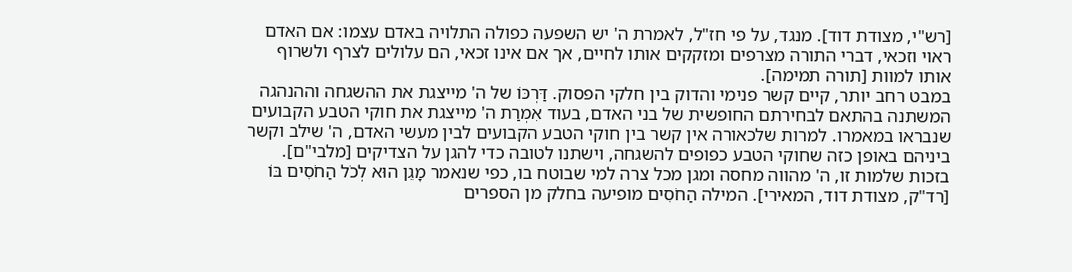[רש"י, מצודת דוד]. מנגד, על פי חז"ל, לאמרת ה' יש השפעה כפולה התלויה באדם עצמו: אם האדם ראוי וזכאי, דברי התורה מצרפים ומזקקים אותו לחיים, אך אם אינו זכאי, הם עלולים לצרף ולשרוף אותו למוות [תורה תמימה].
במבט רחב יותר, קיים קשר פנימי והדוק בין חלקי הפסוק. דַּרְכּוֹ של ה' מייצגת את ההשגחה וההנהגה המשתנה בהתאם לבחירתם החופשית של בני האדם, בעוד אִמְרַת ה' מייצגת את חוקי הטבע הקבועים שנבראו במאמרו. למרות שלכאורה אין קשר בין חוקי הטבע הקבועים לבין מעשי האדם, ה' שילב וקשר ביניהם באופן כזה שחוקי הטבע כפופים להשגחה, וישתנו לטובה כדי להגן על הצדיקים [מלבי"ם].
בזכות שלמות זו, ה' מהווה מחסה ומגן מכל צרה למי שבוטח בו, כפי שנאמר מָגֵן הוּא לְכֹל הַחֹסִים בּוֹ [רד"ק, מצודת דוד, המאירי]. המילה הַחֹסִים מופיעה בחלק מן הספרים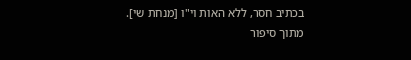בכתיב חסר, ללא האות וי"ו [מנחת שי].
מתוך סיפור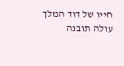חייו של דוד המלך עולה תובנה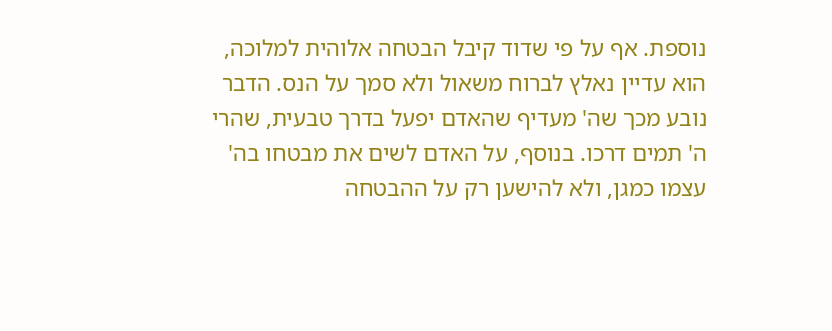נוספת. אף על פי שדוד קיבל הבטחה אלוהית למלוכה, הוא עדיין נאלץ לברוח משאול ולא סמך על הנס. הדבר נובע מכך שה' מעדיף שהאדם יפעל בדרך טבעית, שהרי ה' תמים דרכו. בנוסף, על האדם לשים את מבטחו בה' עצמו כמגן, ולא להישען רק על ההבטחה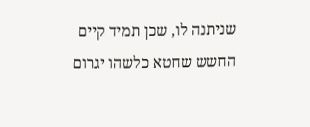שניתנה לו, שכן תמיד קיים החשש שחטא כלשהו יגרום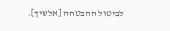לביטול ההבטחה [אלשיך].